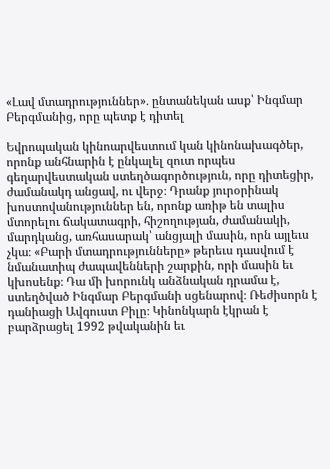«Լավ մտադրություններ»․ ընտանեկան ասք՝ Ինգմար Բերգմանից, որը պետք է դիտել

Եվրոպական կինոարվեստում կան կինոնախագծեր, որոնք անհնարին է ընկալել զուտ որպես գեղարվեստական ստեղծագործություն, որը դիտեցիր, ժամանակդ անցավ, ու վերջ։ Դրանք յուրօրինակ խոստովանություններ են, որոնք առիթ են տալիս մտորելու ճակատագրի, հիշողության, ժամանակի, մարդկանց, առհասարակ՝ անցյալի մասին, որն այլեւս չկա։ «Բարի մտադրությունները» թերեւս դասվում է նմանատիպ ժապավենների շարքին, որի մասին եւ կխոսենք։ Դա մի խորունկ անձնական դրամա է, ստեղծված Ինգմար Բերգմանի սցենարով։ Ռեժիսորն է դանիացի Ավգուստ Բիլը։ Կինոնկարն էկրան է բարձրացել 1992 թվականին եւ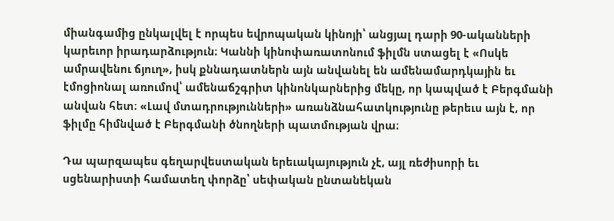միանգամից ընկալվել է որպես եվրոպական կինոյի՝ անցյալ դարի 90-ականների կարեւոր իրադարձություն։ Կաննի կինոփառատոնում ֆիլմն ստացել է «Ոսկե ամրավենու ճյուղ», իսկ քննադատներն այն անվանել են ամենամարդկային եւ էմոցիոնալ առումով՝ ամենաճշգրիտ կինոնկարներից մեկը, որ կապված է Բերգմանի անվան հետ։ «Լավ մտադրությունների» առանձնահատկությունը թերեւս այն է, որ ֆիլմը հիմնված է Բերգմանի ծնողների պատմության վրա։

Դա պարզապես գեղարվեստական երեւակայություն չէ, այլ ռեժիսորի եւ սցենարիստի համատեղ փորձը՝ սեփական ընտանեկան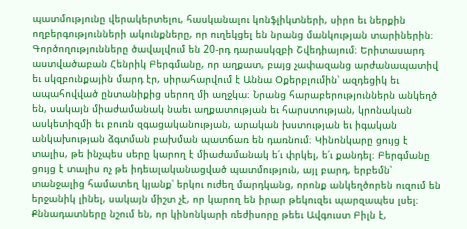պատմությունը վերակերտելու, հասկանալու կոնֆլիկտների, սիրո եւ ներքին ողբերգությունների ակունքները, որ ուղեկցել են նրանց մանկության տարիներին։ Գործողությունները ծավալվում են 20-րդ դարասկզբի Շվեդիայում։ Երիտասարդ աստվածաբան Հենրիկ Բերգմանը, որ աղքատ, բայց չափազանց արժանապատիվ եւ սկզբունքային մարդ էր, սիրահարվում է Աննա Օքերբլումին՝ ազդեցիկ եւ ապահովված ընտանիքից սերող մի աղջկա։ Նրանց հարաբերություններն անկեղծ են, սակայն միաժամանակ նաեւ աղքատության եւ հարստության, կրոնական ասկետիզմի եւ բուռն զգացականության, արական խստության եւ իգական անկախության ձգտման բախման պատճառ են դառնում։ Կինոնկարը ցույց է տալիս, թե ինչպես սերը կարող է միաժամանակ ե՛ւ փրկել, ե՛ւ քանդել։ Բերգմանը ցույց է տալիս ոչ թե իդեալականացված պատմություն, այլ բարդ, երբեմն՝ տանջալից համատեղ կյանք՝ երկու ուժեղ մարդկանց, որոնք անկեղծորեն ուզում են երջանիկ լինել, սակայն միշտ չէ, որ կարող են իրար թեկուզեւ պարզապես լսել։ Քննադատները նշում են, որ կինոնկարի ռեժիսորը թեեւ Ավգուստ Բիլն է,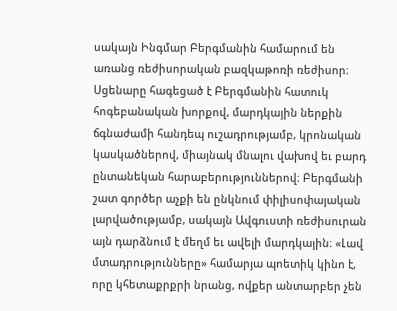սակայն Ինգմար Բերգմանին համարում են առանց ռեժիսորական բազկաթոռի ռեժիսոր։ Սցենարը հագեցած է Բերգմանին հատուկ հոգեբանական խորքով, մարդկային ներքին ճգնաժամի հանդեպ ուշադրությամբ, կրոնական կասկածներով, միայնակ մնալու վախով եւ բարդ ընտանեկան հարաբերություններով։ Բերգմանի շատ գործեր աչքի են ընկնում փիլիսոփայական լարվածությամբ, սակայն Ավգուստի ռեժիսուրան այն դարձնում է մեղմ եւ ավելի մարդկային։ «Լավ մտադրությունները» համարյա պոետիկ կինո է, որը կհետաքրքրի նրանց, ովքեր անտարբեր չեն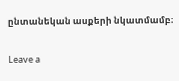ընտանեկան ասքերի նկատմամբ։

Leave a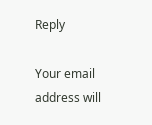Reply

Your email address will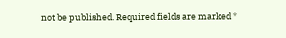not be published. Required fields are marked *